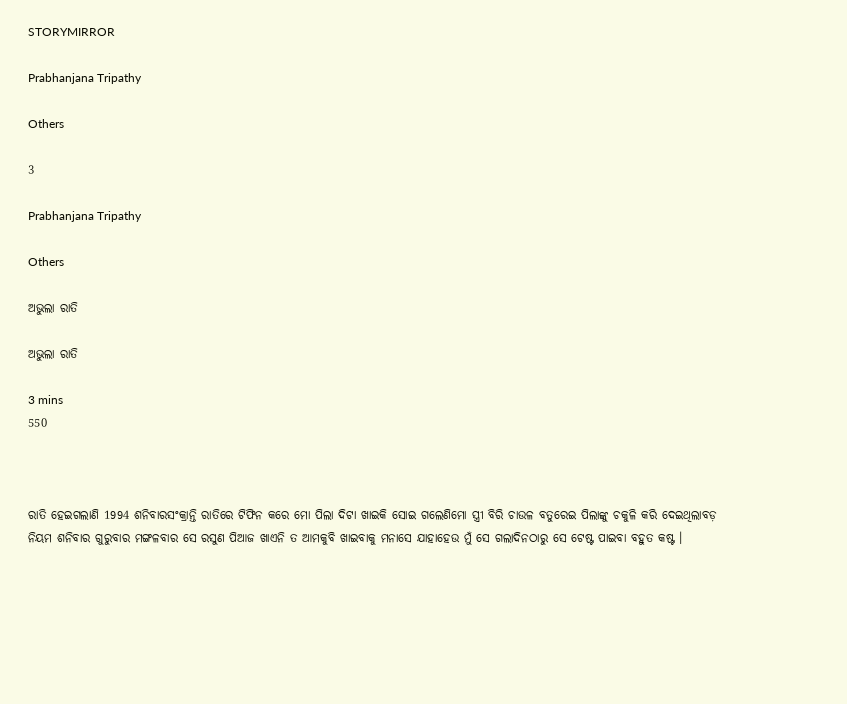STORYMIRROR

Prabhanjana Tripathy

Others

3

Prabhanjana Tripathy

Others

ଅଭୁଲା ରାତି

ଅଭୁଲା ରାତି

3 mins
550



ରାତି ହେଇଗଲାଣି 1994 ଶନିବାରସଂକ୍ରାନ୍ତି ରାତିରେ ଟିଫିନ କରେ ମୋ ପିଲା ଦିଟା ଖାଇକି ସୋଇ ଗଲେଣିମୋ ସ୍ତ୍ରୀ ବିରି ଚାଉଳ ବତୁରେଇ ପିଲାଙ୍କୁ ଚକୁଳି କରି ଦେଇଥିଲାବଡ଼ ନିୟମ ଶନିବାର ଗୁରୁବାର ମଙ୍ଗଳବାର ସେ ରସୁଣ ପିଆଜ ଖାଏନି ତ ଆମକୁବି ଖାଇବାକୁ ମନାସେ ଯାହାହେଉ ମୁଁ ସେ ଗଲାଦିନଠାରୁ ସେ ଟେଷ୍ଟ ପାଇବା ବହୁତ କଷ୍ଟ ।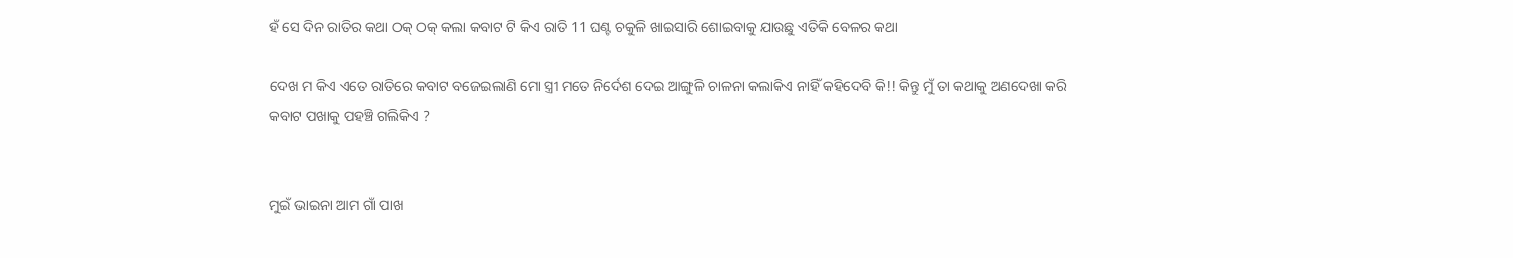ହଁ ସେ ଦିନ ରାତିର କଥା ଠକ୍ ଠକ୍ କଲା କବାଟ ଟି କିଏ ରାତି 11 ଘଣ୍ଟ ଚକୁଳି ଖାଇସାରି ଶୋଇବାକୁ ଯାଉଛୁ ଏତିକି ବେଳର କଥା

ଦେଖ ମ କିଏ ଏତେ ରାତିରେ କବାଟ ବଜେଇଲାଣି ମୋ ସ୍ତ୍ରୀ ମତେ ନିର୍ଦେଶ ଦେଇ ଆଙ୍ଗୁଳି ଚାଳନା କଲାକିଏ ନାହିଁ କହିଦେବି କି!! କିନ୍ତୁ ମୁଁ ତା କଥାକୁ ଅଣଦେଖା କରି କବାଟ ପଖାକୁ ପହଞ୍ଚି ଗଲିକିଏ ?


ମୁଇଁ ଭାଇନା ଆମ ଗାଁ ପାଖ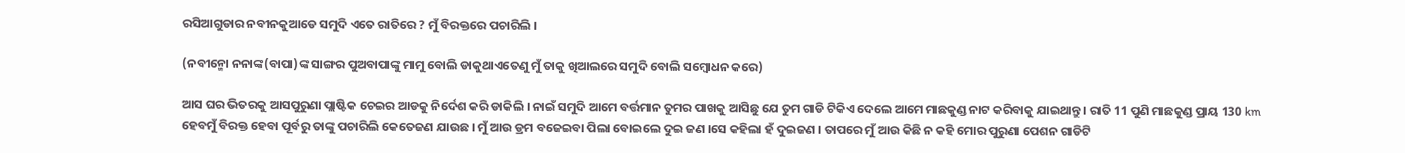ରସିଆଗୁଡାର ନବୀନକୁଆଡେ ସମୁଦି ଏତେ ରାତିରେ ? ମୁଁ ବିରକ୍ତରେ ପଚାରିଲି ।

(ନବୀନ୍ମୋ ନନାଙ୍କ(ବାପା)ଙ୍କ ସାଙ୍ଗର ପୁଅବାପାଙ୍କୁ ମାମୁ ବୋଲି ଡାକୁଥାଏତେଣୁ ମୁଁ ତାକୁ ଖିଆଲରେ ସମୁଦି ବୋଲି ସମ୍ବୋଧନ କରେ)

ଆସ ଘର ଭିତରକୁ ଆସପୁରୁଣା ପ୍ଲାଷ୍ଟିକ ଚେଇର ଆଡକୁ ନିର୍ଦେଶ କରି ଡାକିଲି । ନାଇଁ ସମୁଦି ଆମେ ବର୍ତ୍ତମାନ ତୁମର ପାଖକୁ ଆସିଛୁ ଯେ ତୁମ ଗାଡି ଟିକିଏ ଦେଲେ ଆମେ ମାଛକୁଣ୍ଡ ନାଟ କରିବାକୁ ଯାଇଥାନ୍ତୁ । ରାତି 11 ପୁଣି ମାଛକୁଣ୍ଡ ପ୍ରାୟ 130 km ହେବମୁଁ ବିରକ୍ତ ହେବା ପୂର୍ବରୁ ତାଙ୍କୁ ପଚାରିଲି କେତେଜଣ ଯାଉଛ । ମୁଁ ଆଉ ଡ୍ରମ ବଜେଇବା ପିଲା ବୋଇଲେ ଦୁଇ ଜଣ ।ସେ କହିଲା ହଁ ଦୁଇଜଣ । ତାପରେ ମୁଁ ଆଉ କିଛି ନ କହି ମୋର ପୁରୁଣା ପେଶନ ଗାଡିଟି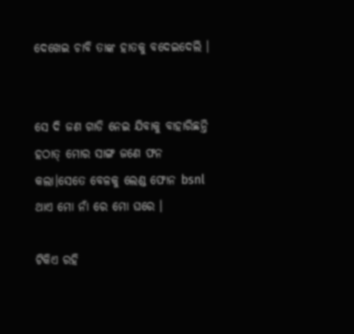ଦେଖେଇ ଚାବି ତାଙ୍କ ହାତକୁ ବଦେଇଦେଲି ।


ସେ ଦି ଜଣ ଗାଡି ନେଇ ଯିବାକୁ ବାହାରିଛନ୍ତି ହଠାତ୍ ମୋର ସାଙ୍ଗ ଜଣେ ଫନ କଲା।ସେତେ ବେଳକୁ ଲେଣ୍ଡ ଫୋନ bsnl ଥାଏ ମୋ ନାଁ ରେ ମୋ ଘରେ ।

ଟିକିଏ ରହି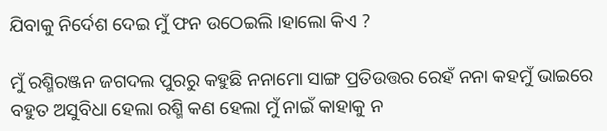ଯିବାକୁ ନିର୍ଦେଶ ଦେଇ ମୁଁ ଫନ ଉଠେଇଲି ।ହାଲୋ କିଏ ?

ମୁଁ ରଶ୍ମିରଞ୍ଜନ ଜଗଦଲ ପୁରରୁ କହୁଛି ନନାମୋ ସାଙ୍ଗ ପ୍ରତିଉତ୍ତର ରେହଁ ନନା କହମୁଁ ଭାଇରେ ବହୁତ ଅସୁବିଧା ହେଲା ରଶ୍ମି କଣ ହେଲା ମୁଁ ନାଇଁ କାହାକୁ ନ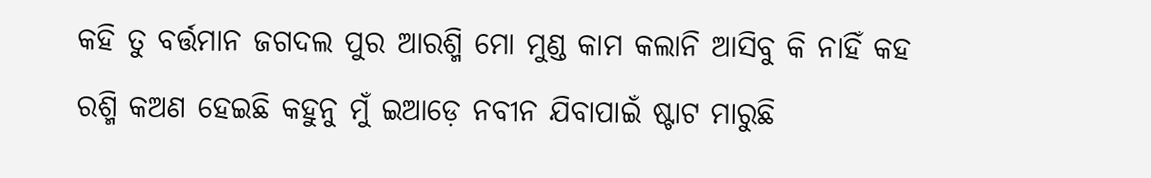କହି ତୁ ବର୍ତ୍ତମାନ ଜଗଦଲ ପୁର ଆରଶ୍ମି ମୋ ମୁଣ୍ଡ କାମ କଲାନି ଆସିବୁ କି ନାହିଁ କହ ରଶ୍ମି କଅଣ ହେଇଛି କହୁନୁ ମୁଁ ଇଆଡ଼େ ନବୀନ ଯିବାପାଇଁ ଷ୍ଟାଟ ମାରୁଛି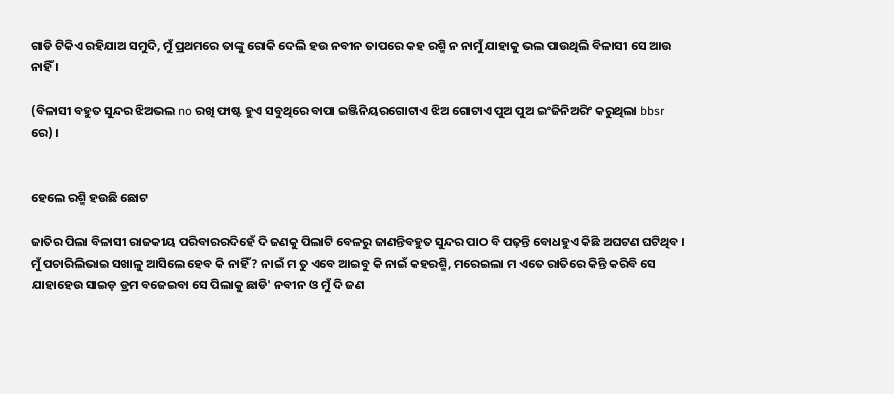ଗାଡି ଟିକିଏ ରହିଯାଅ ସମୁଦି, ମୁଁ ପ୍ରଥମରେ ତାଙ୍କୁ ରୋକି ଦେଲି ହଉ ନବୀନ ତାପରେ କହ ରଶ୍ମି ନ ନାମୁଁ ଯାହାକୁ ଭଲ ପାଉଥିଲି ବିଳାସୀ ସେ ଆଉ ନାହିଁ ।

(ବିଳାସୀ ବହୁତ ସୁନ୍ଦର ଝିଅଭଲ no ରଖି ଫାଷ୍ଟ ହୁଏ ସବୁଥିରେ ବାପା ଇଞ୍ଜିନିୟରଗୋଟାଏ ଝିଅ ଗୋଟାଏ ପୁଅ ପୁଅ ଇଂଜିନିଅରିଂ କରୁଥିଲା bbsr ରେ) ।


ହେଲେ ରଶ୍ମି ହଉଛି ଛୋଟ

ଜାତିର ପିଲା ବିଳାସୀ ରାଜକୀୟ ପରିବାରରଦିହେଁ ଦି ଜଣକୁ ପିଲାଟି ବେଳରୁ ଜାଣନ୍ତିବହୁତ ସୁନ୍ଦର ପାଠ ବି ପଢ଼ନ୍ତି ବୋଧହୁଏ କିଛି ଅଘଟଣ ଘଟିଥିବ । ମୁଁ ପଚାରିଲିଭାଇ ସଖାଳୁ ଆସିଲେ ହେବ କି ନାହିଁ ? ନାଇଁ ମ ତୁ ଏବେ ଆଇବୁ କି ନାଇଁ କହରଶ୍ମି, ମରେଇଲା ମ ଏତେ ରାତିରେ କିନ୍ତି କରିବି ସେ ଯାହାହେଉ ସାଇଡ଼ ଡ୍ରମ ବଜେଇବା ସେ ପିଲାକୁ ଛାଡି' ନବୀନ ଓ ମୁଁ ଦି ଜଣ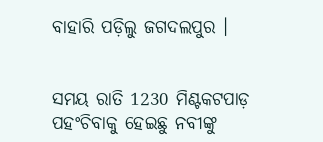ବାହାରି ପଡ଼ିଲୁ ଜଗଦଲପୁର ।


ସମୟ ରାତି 1230 ମିଣ୍ଟକଟପାଡ଼ ପହଂଚିବାକୁ ହେଇଛୁ ନବୀଙ୍କୁ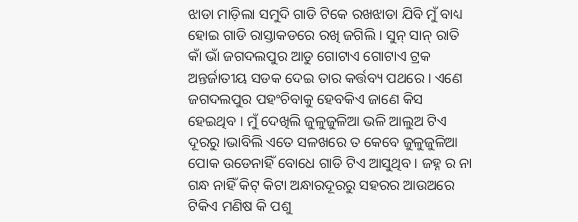ଝାଡା ମାଡ଼ିଲା ସମୁଦି ଗାଡି ଟିକେ ରଖଝାଡା ଯିବି ମୁଁ ବାଧ୍ୟ ହୋଇ ଗାଡି ରାସ୍ତାକଡରେ ରଖି ଜଗିଲି । ସୁନ୍ ସାନ୍ ରାତି କାଁ ଭାଁ ଜଗଦଲପୁର ଆଡୁ ଗୋଟାଏ ଗୋଟାଏ ଟ୍ରକ ଅନ୍ତର୍ଜାତୀୟ ସଡକ ଦେଇ ତାର କର୍ତ୍ତବ୍ୟ ପଥରେ । ଏଣେ ଜଗଦଲପୁର ପହଂଚିବାକୁ ହେବକିଏ ଜାଣେ କିସ ହେଇଥିବ । ମୁଁ ଦେଖିଲି ଜୁଳୁଜୁଳିଆ ଭଳି ଆଲୁଅ ଟିଏ ଦୂରରୁ ।ଭାବିଲି ଏତେ ସଳଖରେ ତ କେବେ ଜୁଳୁଜୁଳିଆ ପୋକ ଉଡେନାହିଁ ବୋଧେ ଗାଡି ଟିଏ ଆସୁଥିବ । ଜହ୍ନ ର ନା ଗନ୍ଧ ନାହିଁ କିଟ୍ କିଟା ଅନ୍ଧାରଦୂରରୁ ସହରର ଆଉଅରେ ଟିକିଏ ମଣିଷ କି ପଶୁ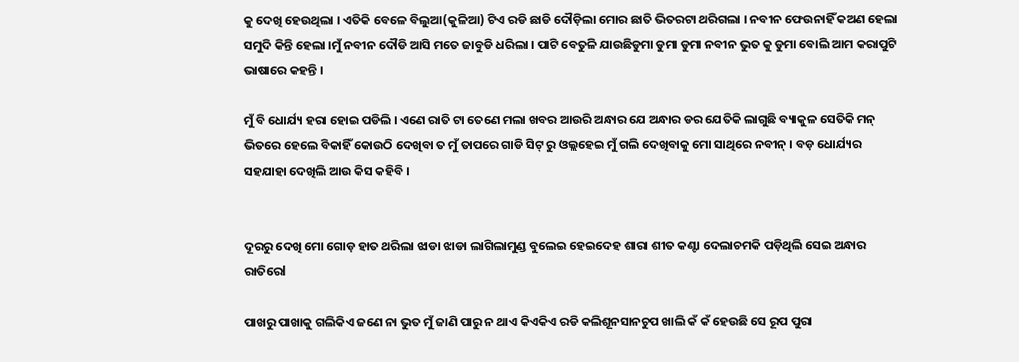କୁ ଦେଖି ହେଉଥିଲା । ଏତିକି ବେଳେ ବିଲୁଆ(କୁଳିଆ) ଟିଏ ରଡି ଛାଡି ଦୌଡ଼ିଲା ମୋର ଛାତି ଭିତରଟା ଥରିଗଲା । ନବୀନ ଫେଉନାହିଁ କଅଣ ହେଲା ସମୁଦି କିନ୍ତି ହେଲା ।ମୁଁ ନବୀନ ଦୌଡି ଆସି ମତେ ଜାବୁଡି ଧରିଲା । ପାଟି ବେତୁଳି ଯାଉଛିଡୁମା ଡୁମା ଡୁମା ନବୀନ ଭୁତ କୁ ଡୁମା ବୋଲି ଆମ କରାପୁଟି ଭାଷାରେ କହନ୍ତି ।

ମୁଁ ବି ଧୋର୍ଯ୍ୟ ହରା ହୋଇ ପଡିଲି । ଏଣେ ରାତି ଟା ତେଣେ ମଲା ଖବର ଆଉରି ଅନ୍ଧାର ଯେ ଅନ୍ଧାର ଡର ଯେତିକି ଲାଗୁଛି ବ୍ୟାକୁଳ ସେତିକି ମନ୍ ଭିତରେ ହେଲେ ବିକାହିଁ କୋଉଠି ଦେଖିବା ତ ମୁଁ ତାପରେ ଗାଡି ସିଟ୍ ରୁ ଓଲ୍ଲହେଇ ମୁଁ ଗଲି ଦେଖିବାକୁ ମୋ ସାଥିରେ ନବୀନ୍ । ବଡ଼ ଧୋର୍ଯ୍ୟର ସହଯାହା ଦେଖିଲି ଆଉ କିସ କହିବି ।


ଦୂରରୁ ଦେଖି ମୋ ଗୋଡ଼ ହାତ ଥରିଲା ଝାଡା ଝାଡା ଲାଗିଲାମୁଣ୍ଡ ବୁଲେଇ ହେଇଦେହ ଶାରା ଶୀତ କଣ୍ଟା ଦେଲାଚମକି ପଡ଼ିଥିଲି ସେଇ ଅନ୍ଧାର ରାତିରେl

ପାଖରୁ ପାଖାକୁ ଗଲିକିଏ ଜଣେ ନା ଭୁତ ମୁଁ ଜାଣି ପାରୁ ନ ଥାଏ କିଏକିଏ ରଡି କଲିଶୂନସାନଚୁପ ଖାଲି କଁ କଁ ହେଉଛି ସେ ରୂପ ପୁରା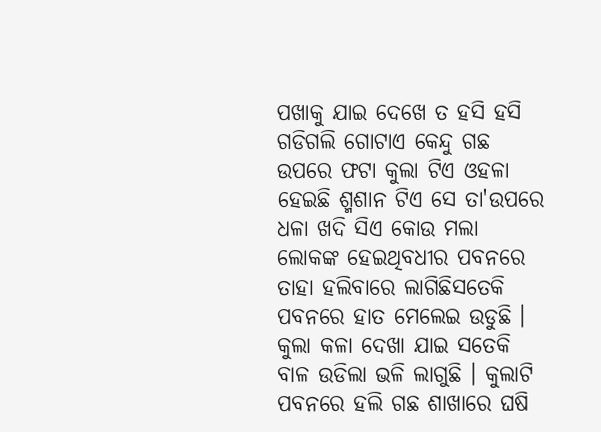ପଖାକୁ ଯାଇ ଦେଖେ ତ ହସି ହସି ଗଡିଗଲି ଗୋଟାଏ କେନ୍ଦୁ ଗଛ ଉପରେ ଫଟା କୁଲା ଟିଏ ଓହଳା ହେଇଛି ଶ୍ମଶାନ ଟିଏ ସେ ତା'ଉପରେ ଧଳା ଖଦି ସିଏ କୋଉ ମଲା ଲୋକଙ୍କ ହେଇଥିବଧୀର ପବନରେ ତାହା ହଲିବାରେ ଲାଗିଛିସତେକି ପବନରେ ହାତ ମେଲେଇ ଉଡୁଛି । କୁଲା କଳା ଦେଖା ଯାଇ ସତେକି ବାଳ ଉଡିଲା ଭଳି ଲାଗୁଛି । କୁଲାଟି ପବନରେ ହଲି ଗଛ ଶାଖାରେ ଘଷି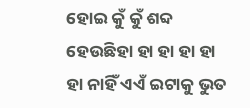ହୋଇ କୁଁ କୁଁ ଶବ୍ଦ ହେଉଛିହା ହା ହା ହା ହା ହା ନାହିଁ ଏଏଁ ଇଟାକୁ ଭୁତ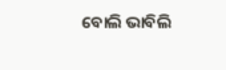ବୋଲି ଭାବିଲି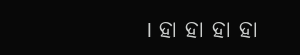। ହା ହା ହା ହା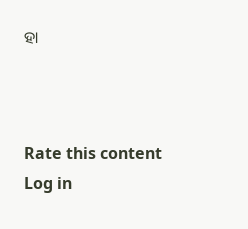ହା



Rate this content
Log in